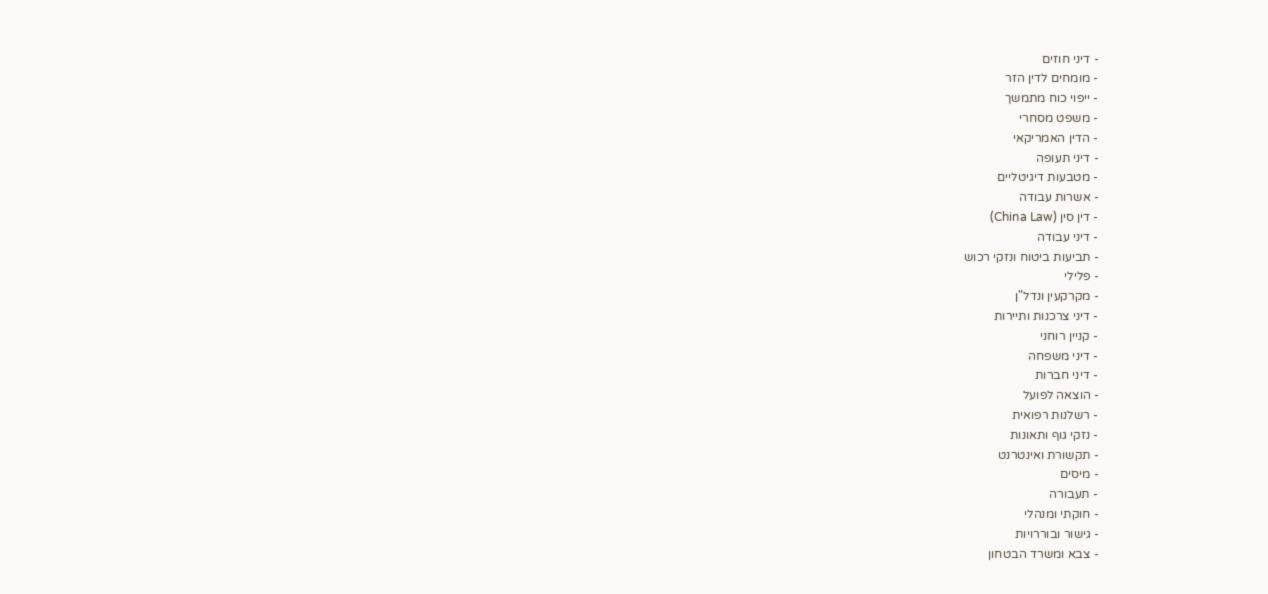- דיני חוזים
- מומחים לדין הזר
- ייפוי כוח מתמשך
- משפט מסחרי
- הדין האמריקאי
- דיני תעופה
- מטבעות דיגיטליים
- אשרות עבודה
- דין סין (China Law)
- דיני עבודה
- תביעות ביטוח ונזקי רכוש
- פלילי
- מקרקעין ונדל"ן
- דיני צרכנות ותיירות
- קניין רוחני
- דיני משפחה
- דיני חברות
- הוצאה לפועל
- רשלנות רפואית
- נזקי גוף ותאונות
- תקשורת ואינטרנט
- מיסים
- תעבורה
- חוקתי ומנהלי
- גישור ובוררויות
- צבא ומשרד הבטחון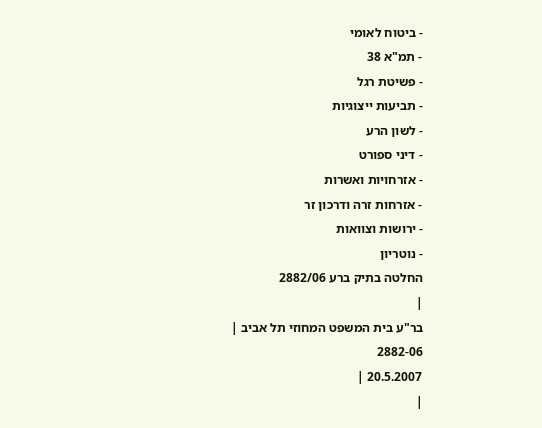- ביטוח לאומי
- תמ"א 38
- פשיטת רגל
- תביעות ייצוגיות
- לשון הרע
- דיני ספורט
- אזרחויות ואשרות
- אזרחות זרה ודרכון זר
- ירושות וצוואות
- נוטריון
החלטה בתיק ברע 2882/06
|
בר"ע בית המשפט המחוזי תל אביב |
2882-06
20.5.2007 |
|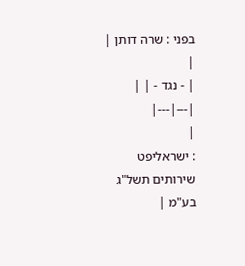בפני : שרה דותן |
|
| - נגד - | |
|---|---|
|
: ישראליפט שירותים תשל"ג בע"מ |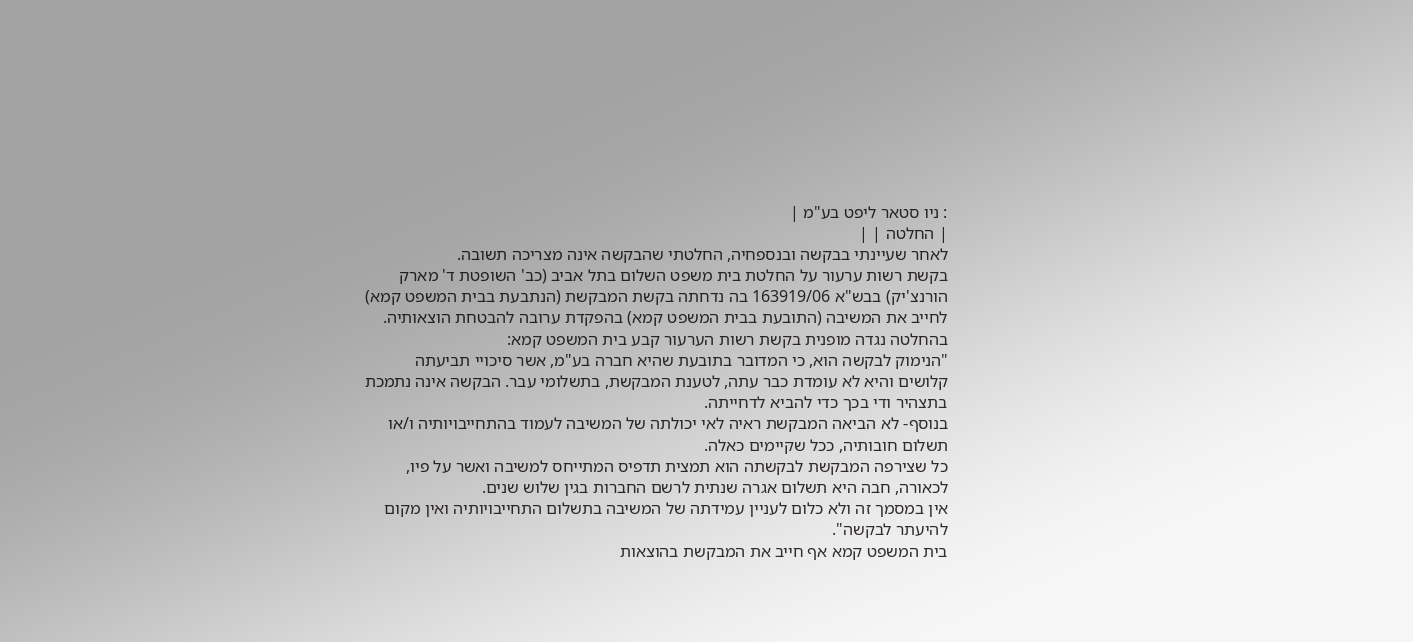: ניו סטאר ליפט בע"מ |
| החלטה | |
לאחר שעיינתי בבקשה ובנספחיה, החלטתי שהבקשה אינה מצריכה תשובה.
בקשת רשות ערעור על החלטת בית משפט השלום בתל אביב (כב' השופטת ד' מארק הורנצ'יק) בבש"א 163919/06 בה נדחתה בקשת המבקשת (הנתבעת בבית המשפט קמא) לחייב את המשיבה (התובעת בבית המשפט קמא) בהפקדת ערובה להבטחת הוצאותיה.
בהחלטה נגדה מופנית בקשת רשות הערעור קבע בית המשפט קמא:
"הנימוק לבקשה הוא, כי המדובר בתובעת שהיא חברה בע"מ, אשר סיכויי תביעתה קלושים והיא לא עומדת כבר עתה, לטענת המבקשת, בתשלומי עבר. הבקשה אינה נתמכת בתצהיר ודי בכך כדי להביא לדחייתה.
בנוסף- לא הביאה המבקשת ראיה לאי יכולתה של המשיבה לעמוד בהתחייבויותיה ו/או תשלום חובותיה, ככל שקיימים כאלה.
כל שצירפה המבקשת לבקשתה הוא תמצית תדפיס המתייחס למשיבה ואשר על פיו, לכאורה, חבה היא תשלום אגרה שנתית לרשם החברות בגין שלוש שנים.
אין במסמך זה ולא כלום לעניין עמידתה של המשיבה בתשלום התחייבויותיה ואין מקום להיעתר לבקשה".
בית המשפט קמא אף חייב את המבקשת בהוצאות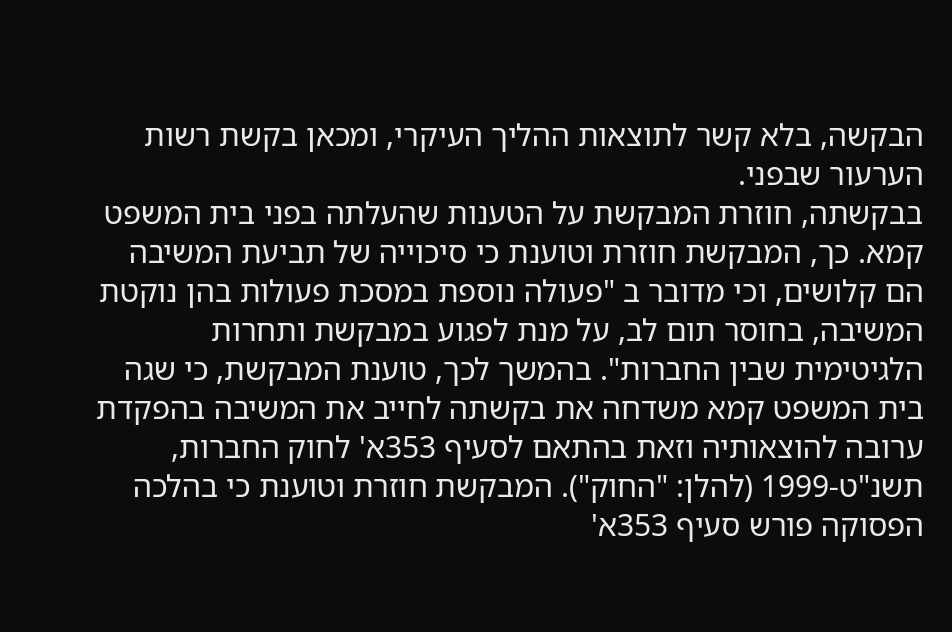הבקשה, בלא קשר לתוצאות ההליך העיקרי, ומכאן בקשת רשות הערעור שבפני.
בבקשתה, חוזרת המבקשת על הטענות שהעלתה בפני בית המשפט קמא. כך, המבקשת חוזרת וטוענת כי סיכוייה של תביעת המשיבה הם קלושים, וכי מדובר ב "פעולה נוספת במסכת פעולות בהן נוקטת המשיבה, בחוסר תום לב, על מנת לפגוע במבקשת ותחרות הלגיטימית שבין החברות". בהמשך לכך, טוענת המבקשת, כי שגה בית המשפט קמא משדחה את בקשתה לחייב את המשיבה בהפקדת ערובה להוצאותיה וזאת בהתאם לסעיף 353א' לחוק החברות, תשנ"ט-1999 (להלן: "החוק"). המבקשת חוזרת וטוענת כי בהלכה הפסוקה פורש סעיף 353א'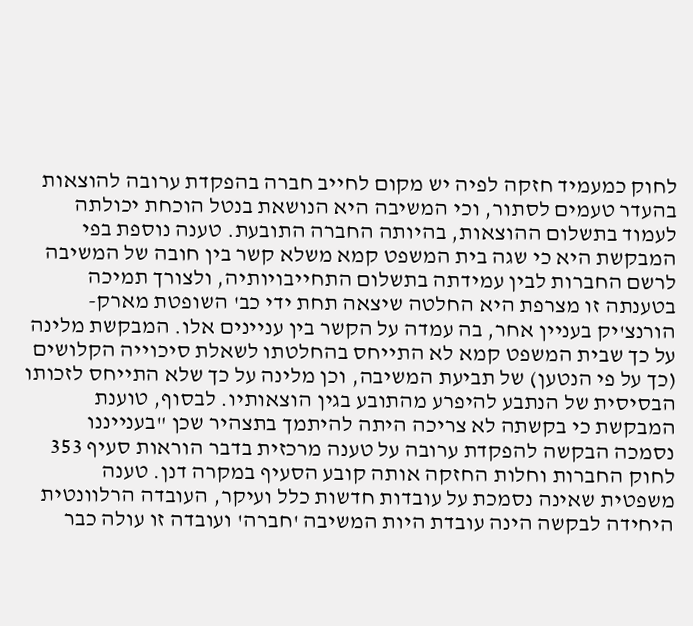לחוק כמעמיד חזקה לפיה יש מקום לחייב חברה בהפקדת ערובה להוצאות בהעדר טעמים לסתור, וכי המשיבה היא הנושאת בנטל הוכחת יכולתה לעמוד בתשלום ההוצאות, בהיותה החברה התובעת. טענה נוספת בפי המבקשת היא כי שגה בית המשפט קמא משלא קשר בין חובה של המשיבה לרשם החברות לבין עמידתה בתשלום התחייבויותיה, ולצורך תמיכה בטענתה זו מצרפת היא החלטה שיצאה תחת ידי כב' השופטת מארק-הורנצ'יק בעניין אחר, בה עמדה על הקשר בין עניינים אלו. המבקשת מלינה על כך שבית המשפט קמא לא התייחס בהחלטתו לשאלת סיכוייה הקלושים (כך על פי הנטען) של תביעת המשיבה, וכן מלינה על כך שלא התייחס לזכותו הבסיסית של הנתבע להיפרע מהתובע בגין הוצאותיו. לבסוף, טוענת המבקשת כי בקשתה לא צריכה היתה להיתמך בתצהיר שכן "בענייננו נסמכה הבקשה להפקדת ערובה על טענה מרכזית בדבר הוראות סעיף 353 לחוק החברות וחלות החזקה אותה קובע הסעיף במקרה דנן. טענה משפטית שאינה נסמכת על עובדות חדשות כלל ועיקר, העובדה הרלוונטית היחידה לבקשה הינה עובדת היות המשיבה 'חברה' ועובדה זו עולה כבר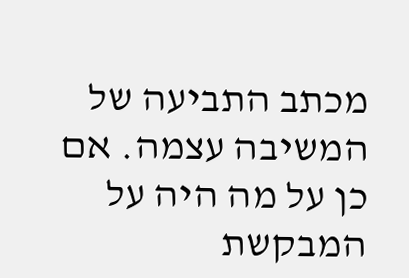מכתב התביעה של המשיבה עצמה. אם כן על מה היה על המבקשת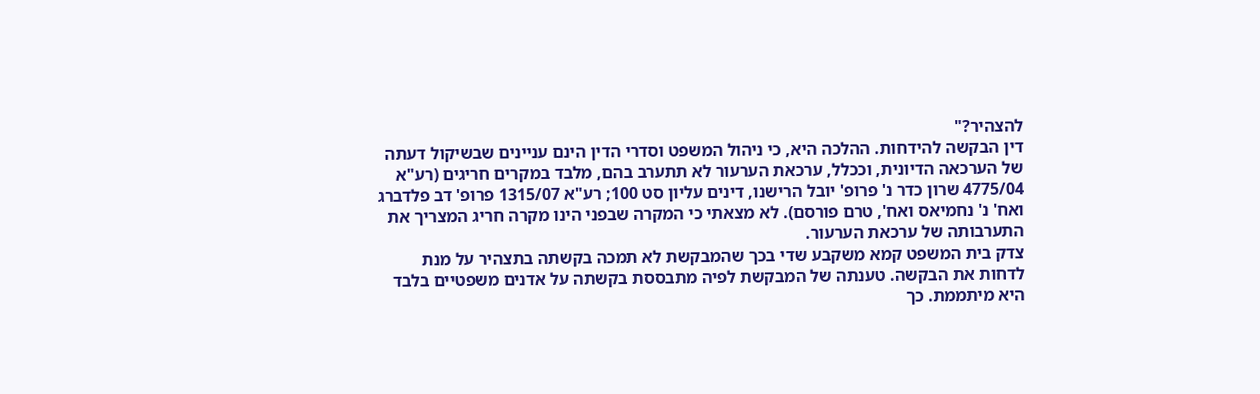להצהיר?"
דין הבקשה להידחות. ההלכה היא, כי ניהול המשפט וסדרי הדין הינם עניינים שבשיקול דעתה של הערכאה הדיונית, וככלל, ערכאת הערעור לא תתערב בהם, מלבד במקרים חריגים (רע"א 4775/04 שרון כדר נ' פרופ' יובל הרישנו, דינים עליון סט 100; רע"א 1315/07 פרופ' דב פלדברג ואח' נ' נחמיאס ואח', טרם פורסם). לא מצאתי כי המקרה שבפני הינו מקרה חריג המצריך את התערבותה של ערכאת הערעור.
צדק בית המשפט קמא משקבע שדי בכך שהמבקשת לא תמכה בקשתה בתצהיר על מנת לדחות את הבקשה. טענתה של המבקשת לפיה מתבססת בקשתה על אדנים משפטיים בלבד היא מיתממת. כך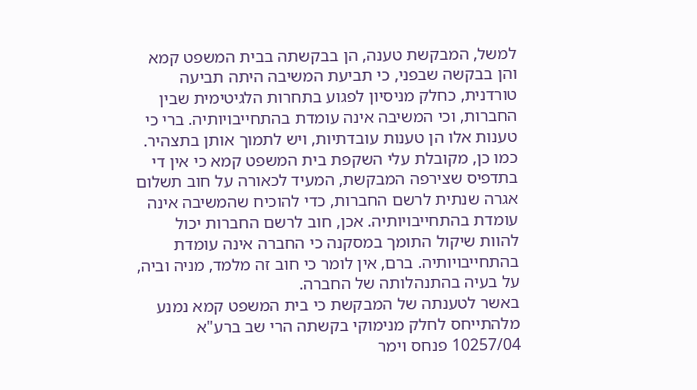למשל, המבקשת טענה, הן בבקשתה בבית המשפט קמא והן בבקשה שבפני, כי תביעת המשיבה היתה תביעה טורדנית, כחלק מניסיון לפגוע בתחרות הלגיטימית שבין החברות, וכי המשיבה אינה עומדת בהתחייבויותיה. ברי כי טענות אלו הן טענות עובדתיות, ויש לתמוך אותן בתצהיר.
כמו כן, מקובלת עלי השקפת בית המשפט קמא כי אין די בתדפיס שצירפה המבקשת, המעיד לכאורה על חוב תשלום אגרה שנתית לרשם החברות, כדי להוכיח שהמשיבה אינה עומדת בהתחייבויותיה. אכן, חוב לרשם החברות יכול להוות שיקול התומך במסקנה כי החברה אינה עומדת בהתחייבויותיה. ברם, אין לומר כי חוב זה מלמד, מניה וביה, על בעיה בהתנהלותה של החברה.
באשר לטענתה של המבקשת כי בית המשפט קמא נמנע מלהתייחס לחלק מנימוקי בקשתה הרי שב ברע"א 10257/04 פנחס וימר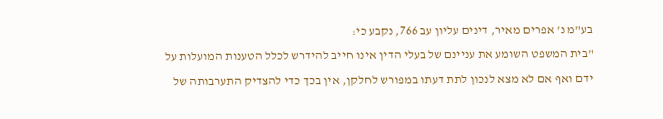בע"מ נ' אפרים מאיר, דינים עליון עב 766, נקבע כי:
"בית המשפט השומע את עניינם של בעלי הדין אינו חייב להידרש לכלל הטענות המועלות על ידם ואף אם לא מצא לנכון לתת דעתו במפורש לחלקן, אין בכך כדי להצדיק התערבותה של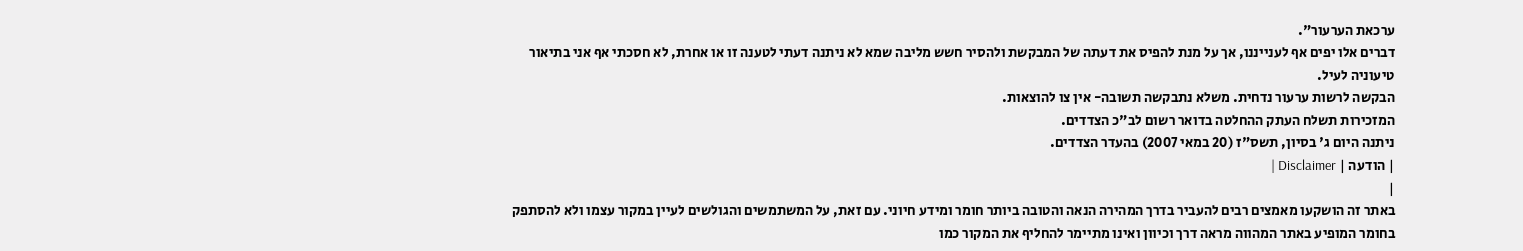ערכאת הערעור".
דברים אלו יפים אף לענייננו, אך על מנת להפיס את דעתה של המבקשת ולהסיר חשש מליבה שמא לא ניתנה דעתי לטענה זו או אחרת, לא חסכתי אף אני בתיאור טיעוניה לעיל.
הבקשה לרשות ערעור נדחית. משלא נתבקשה תשובה- אין צו להוצאות.
המזכירות תשלח העתק ההחלטה בדואר רשום לב"כ הצדדים.
ניתנה היום ג' בסיון, תשס"ז (20 במאי 2007) בהעדר הצדדים.
| הודעה | Disclaimer |
|
באתר זה הושקעו מאמצים רבים להעביר בדרך המהירה הנאה והטובה ביותר חומר ומידע חיוני. עם זאת, על המשתמשים והגולשים לעיין במקור עצמו ולא להסתפק בחומר המופיע באתר המהווה מראה דרך וכיוון ואינו מתיימר להחליף את המקור כמו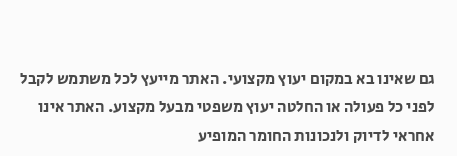גם שאינו בא במקום יעוץ מקצועי. האתר מייעץ לכל משתמש לקבל לפני כל פעולה או החלטה יעוץ משפטי מבעל מקצוע. האתר אינו אחראי לדיוק ולנכונות החומר המופיע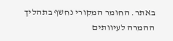באתר. החומר המקורי נחשף בתהליך ההמרה לעיוותים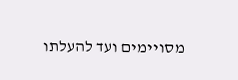מסויימים ועד להעלתו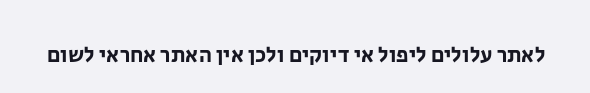לאתר עלולים ליפול אי דיוקים ולכן אין האתר אחראי לשום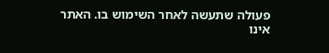פעולה שתעשה לאחר השימוש בו. האתר אינו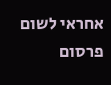אחראי לשום פרסום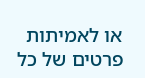או לאמיתות פרטים של כל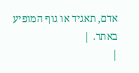אדם, תאגיד או גוף המופיע באתר. |
|